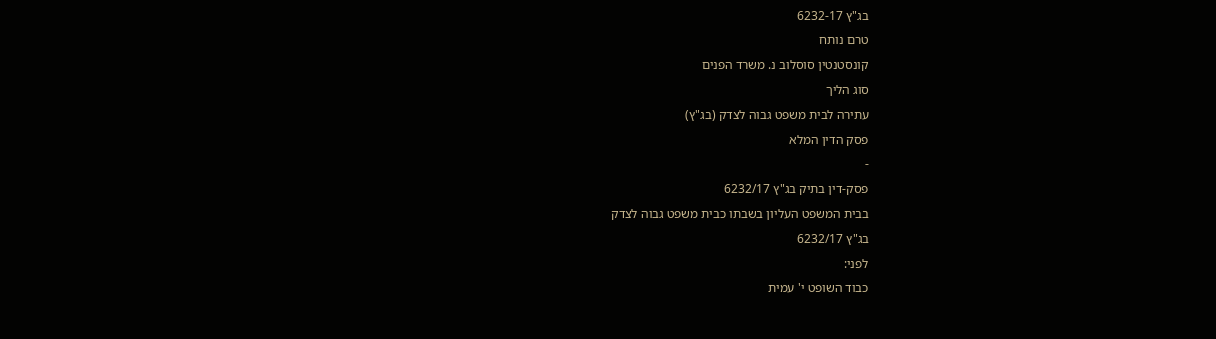בג"ץ 6232-17
טרם נותח
קונסטנטין סוסלוב נ. משרד הפנים
סוג הליך
עתירה לבית משפט גבוה לצדק (בג"ץ)
פסק הדין המלא
-
פסק-דין בתיק בג"ץ 6232/17
בבית המשפט העליון בשבתו כבית משפט גבוה לצדק
בג"ץ 6232/17
לפני:
כבוד השופט י' עמית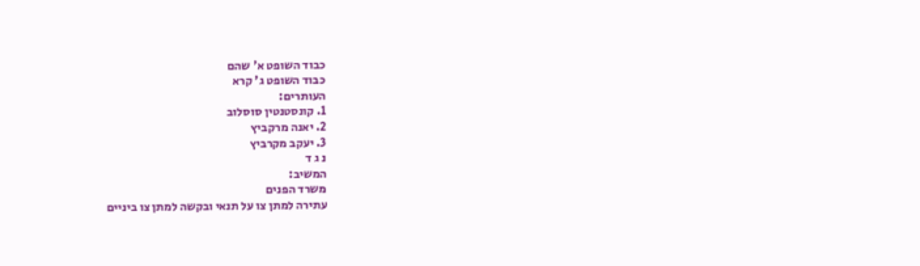כבוד השופט א' שהם
כבוד השופט ג' קרא
העותרים:
1. קונסטנטין סוסלוב
2. יאנה מרקביץ
3. יעקב מקרביץ
נ ג ד
המשיב:
משרד הפנים
עתירה למתן צו על תנאי ובקשה למתן צו ביניים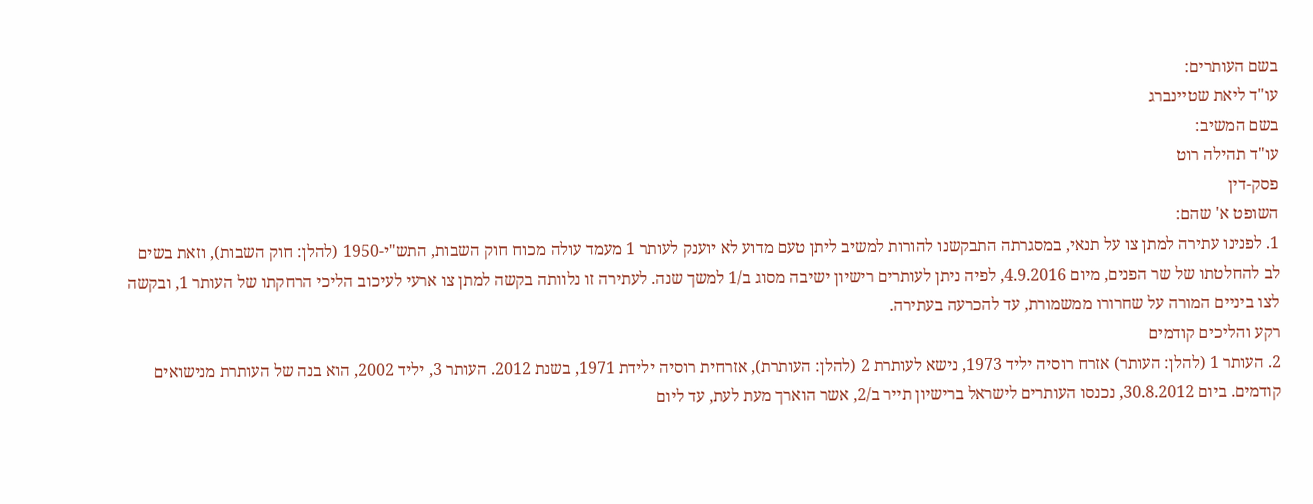בשם העותרים:
עו"ד ליאת שטיינברג
בשם המשיב:
עו"ד תהילה רוט
פסק-דין
השופט א' שהם:
1. לפנינו עתירה למתן צו על תנאי, במסגרתה התבקשנו להורות למשיב ליתן טעם מדוע לא יוענק לעותר 1 מעמד עולה מכוח חוק השבות, התש"י-1950 (להלן: חוק השבות), וזאת בשים לב להחלטתו של שר הפנים, מיום 4.9.2016, לפיה ניתן לעותרים רישיון ישיבה מסוג ב/1 למשך שנה. לעתירה זו נלוותה בקשה למתן צו ארעי לעיכוב הליכי הרחקתו של העותר 1, ובקשה לצו ביניים המורה על שחרורו ממשמורת, עד להכרעה בעתירה.
רקע והליכים קודמים
2. העותר 1 (להלן: העותר) אזרח רוסיה יליד 1973, נישא לעותרת 2 (להלן: העותרת), אזרחית רוסיה ילידת 1971, בשנת 2012. העותר 3, יליד 2002, הוא בנה של העותרת מנישואים קודמים. ביום 30.8.2012, נכנסו העותרים לישראל ברישיון תייר ב/2, אשר הוארך מעת לעת, עד ליום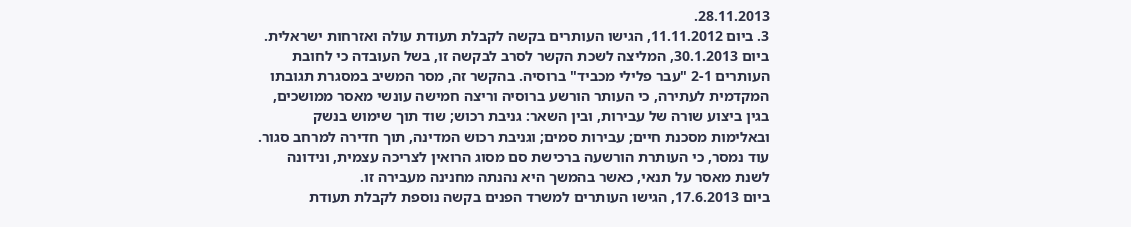28.11.2013.
3. ביום 11.11.2012, הגישו העותרים בקשה לקבלת תעודת עולה ואזרחות ישראלית. ביום 30.1.2013, המליצה לשכת הקשר לסרב לבקשה זו, בשל העובדה כי לחובת העותרים 2-1 "עבר פלילי מכביד" ברוסיה. בהקשר זה, מסר המשיב במסגרת תגובתו המקדמית לעתירה, כי העותר הורשע ברוסיה וריצה חמישה עונשי מאסר ממושכים, בגין ביצוע שורה של עבירות, ובין השאר: גניבת רכוש; שוד תוך שימוש בנשק ובאלימות מסכנת חיים; עבירות סמים; וגניבת רכוש המדינה, תוך חדירה למרחב סגור. עוד נמסר, כי העותרת הורשעה ברכישת סם מסוג הרואין לצריכה עצמית, ונידונה לשנת מאסר על תנאי, כאשר בהמשך היא נהנתה מחנינה מעבירה זו.
ביום 17.6.2013, הגישו העותרים למשרד הפנים בקשה נוספת לקבלת תעודת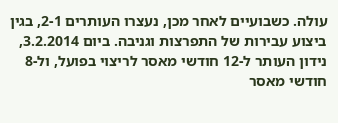עולה. כשבועיים לאחר מכן, נעצרו העותרים 2-1, בגין ביצוע עבירות של התפרצות וגניבה. ביום 3.2.2014, נידון העותר ל-12 חודשי מאסר לריצוי בפועל, ול-8 חודשי מאסר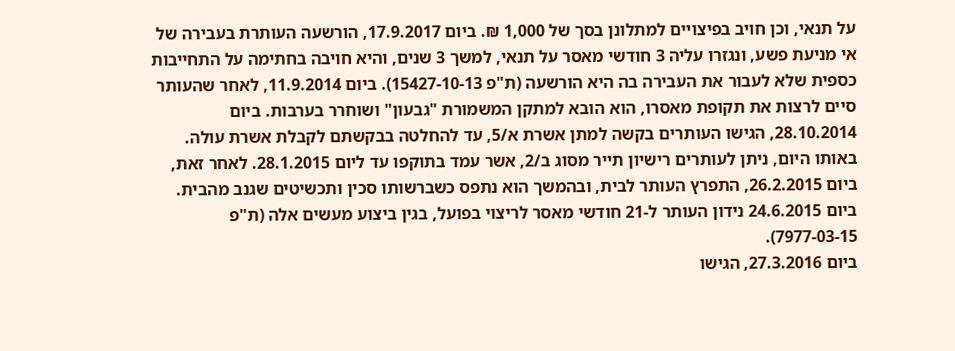על תנאי, וכן חויב בפיצויים למתלונן בסך של 1,000 ₪. ביום 17.9.2017, הורשעה העותרת בעבירה של אי מניעת פשע, ונגזרו עליה 3 חודשי מאסר על תנאי, למשך 3 שנים, והיא חויבה בחתימה על התחייבות כספית שלא לעבור את העבירה בה היא הורשעה (ת"פ 15427-10-13). ביום 11.9.2014, לאחר שהעותר סיים לרצות את תקופת מאסרו, הוא הובא למתקן המשמורת "גבעון" ושוחרר בערבות. ביום 28.10.2014, הגישו העותרים בקשה למתן אשרת א/5, עד להחלטה בבקשתם לקבלת אשרת עולה. באותו היום, ניתן לעותרים רישיון תייר מסוג ב/2, אשר עמד בתוקפו עד ליום 28.1.2015. לאחר זאת, ביום 26.2.2015, התפרץ העותר לבית, ובהמשך הוא נתפס כשברשותו סכין ותכשיטים שגנב מהבית. ביום 24.6.2015 נידון העותר ל-21 חודשי מאסר לריצוי בפועל, בגין ביצוע מעשים אלה (ת"פ 7977-03-15).
ביום 27.3.2016, הגישו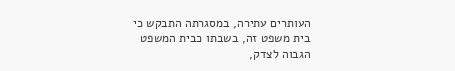העותרים עתירה, במסגרתה התבקש כי בית משפט זה, בשבתו כבית המשפט הגבוה לצדק,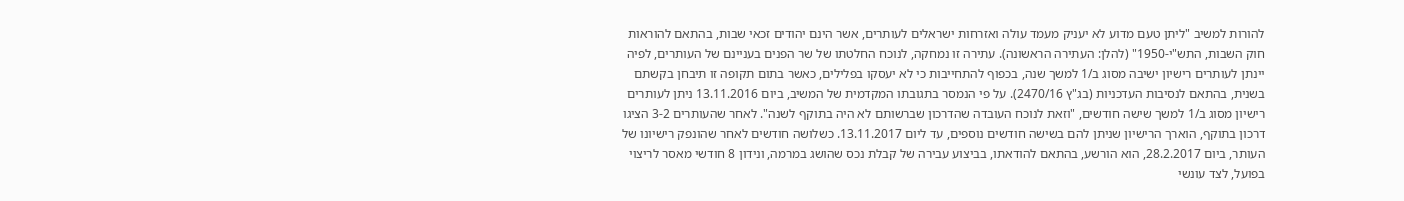להורות למשיב "ליתן טעם מדוע לא יעניק מעמד עולה ואזרחות ישראלים לעותרים, אשר הינם יהודים זכאי שבות, בהתאם להוראות חוק השבות, התש"י-1950" (להלן: העתירה הראשונה). עתירה זו נמחקה, לנוכח החלטתו של שר הפנים בעניינם של העותרים, לפיה יינתן לעותרים רישיון ישיבה מסוג ב/1 למשך שנה, בכפוף להתחייבות כי לא יעסקו בפלילים, כאשר בתום תקופה זו תיבחן בקשתם בשנית, בהתאם לנסיבות העדכניות (בג"ץ 2470/16). על פי הנמסר בתגובתו המקדמית של המשיב, ביום 13.11.2016 ניתן לעותרים רישיון מסוג ב/1 למשך שישה חודשים, "וזאת לנוכח העובדה שהדרכון שברשותם לא היה בתוקף לשנה". לאחר שהעותרים 3-2 הציגו דרכון בתוקף, הוארך הרישיון שניתן להם בשישה חודשים נוספים, עד ליום 13.11.2017. כשלושה חודשים לאחר שהונפק רישיונו של העותר, ביום 28.2.2017, הוא הורשע, בהתאם להודאתו, בביצוע עבירה של קבלת נכס שהושג במרמה, ונידון 8 חודשי מאסר לריצוי בפועל, לצד עונשי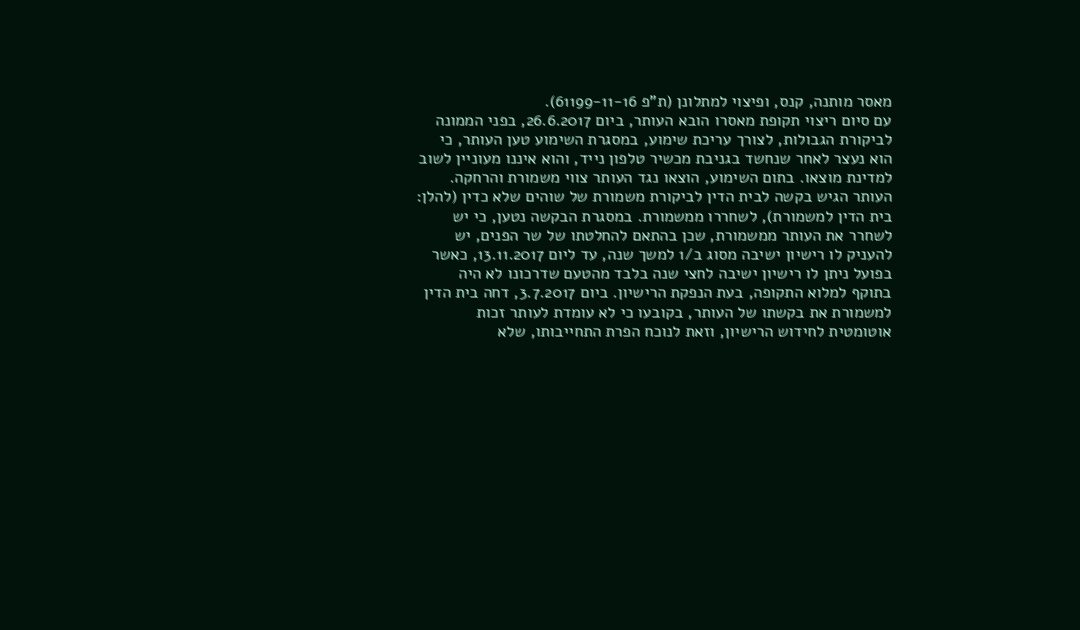מאסר מותנה, קנס, ופיצוי למתלונן (ת"פ 61199-11-16).
עם סיום ריצוי תקופת מאסרו הובא העותר, ביום 26.6.2017, בפני הממונה לביקורת הגבולות, לצורך עריכת שימוע, במסגרת השימוע טען העותר, כי הוא נעצר לאחר שנחשד בגניבת מכשיר טלפון נייד, והוא איננו מעוניין לשוב למדינת מוצאו. בתום השימוע, הוצאו נגד העותר צווי משמורת והרחקה. העותר הגיש בקשה לבית הדין לביקורת משמורת של שוהים שלא כדין (להלן: בית הדין למשמורת), לשחררו ממשמורת. במסגרת הבקשה נטען, כי יש לשחרר את העותר ממשמורת, שכן בהתאם להחלטתו של שר הפנים, יש להעניק לו רישיון ישיבה מסוג ב/1 למשך שנה, עד ליום 13.11.2017, כאשר בפועל ניתן לו רישיון ישיבה לחצי שנה בלבד מהטעם שדרכונו לא היה בתוקף למלוא התקופה, בעת הנפקת הרישיון. ביום 3.7.2017, דחה בית הדין למשמורת את בקשתו של העותר, בקובעו כי לא עומדת לעותר זכות אוטומטית לחידוש הרישיון, וזאת לנוכח הפרת התחייבותו, שלא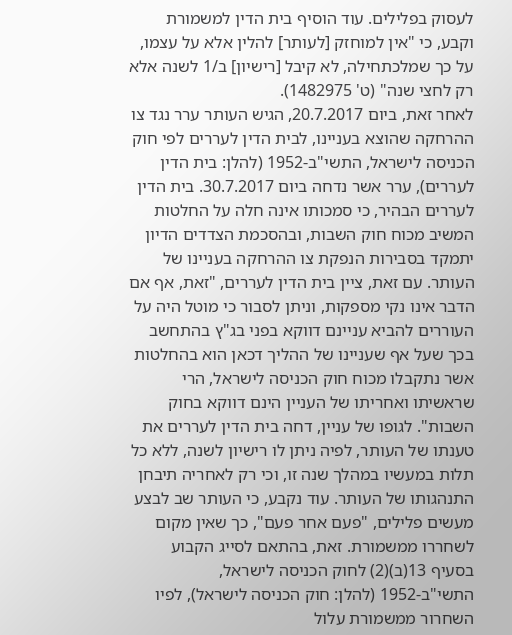לעסוק בפלילים. עוד הוסיף בית הדין למשמורת וקבע, כי "אין למוחזק [לעותר] להלין אלא על עצמו, על כך שמלכתחילה, לא קיבל [רישיון] ב/1 לשנה אלא רק לחצי שנה" (ט' 1482975).
לאחר זאת, ביום 20.7.2017, הגיש העותר ערר נגד צו ההרחקה שהוצא בעניינו, לבית הדין לעררים לפי חוק הכניסה לישראל, התשי"ב-1952 (להלן: בית הדין לעררים), ערר אשר נדחה ביום 30.7.2017. בית הדין לעררים הבהיר, כי סמכותו אינה חלה על החלטות המשיב מכוח חוק השבות, ובהסכמת הצדדים הדיון יתמקד בסבירות הנפקת צו ההרחקה בעניינו של העותר. עם זאת, ציין בית הדין לעררים, "זאת, אף אם הדבר אינו נקי מספקות, וניתן לסבור כי מוטל היה על העוררים להביא עניינם דווקא בפני בג"ץ בהתחשב בכך שעל אף שעניינו של ההליך דכאן הוא בהחלטות אשר נתקבלו מכוח חוק הכניסה לישראל, הרי שראשיתו ואחריתו של העניין הינם דווקא בחוק השבות". לגופו של עניין, דחה בית הדין לעררים את טענתו של העותר, לפיה ניתן לו רישיון לשנה, ללא כל תלות במעשיו במהלך שנה זו, וכי רק לאחריה תיבחן התנהגותו של העותר. עוד נקבע, כי העותר שב לבצע מעשים פלילים, "פעם אחר פעם", כך שאין מקום לשחררו ממשמורת. זאת, בהתאם לסייג הקבוע בסעיף 13(ב)(2) לחוק הכניסה לישראל, התשי"ב-1952 (להלן: חוק הכניסה לישראל), לפיו השחרור ממשמורת עלול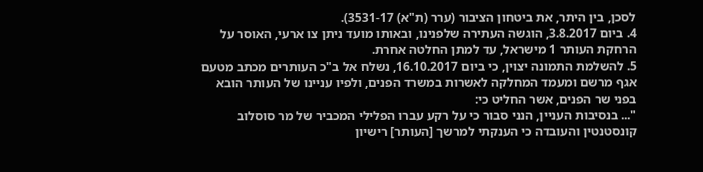לסכן, בין היתר, את ביטחון הציבור (ערר (ת"א) 3531-17).
4. ביום 3.8.2017, הוגשה העתירה שלפנינו, ובאותו מועד ניתן צו ארעי, האוסר על הרחקת העותר 1 מישראל, עד למתן החלטה אחרת.
5. להשלמת התמונה יצוין, כי ביום 16.10.2017, נשלח אל ב"כ העותרים מכתב מטעם אגף מרשם ומעמד המחלקה לאשרות במשרד הפנים, ולפיו עניינו של העותר הובא בפני שר הפנים, אשר החליט כי:
"... בנסיבות העניין, הנני סבור כי על רקע עברו הפלילי המכביר של מר סוסלוב קונסטנטין והעובדה כי הענקתי למרשך [העותר] רישיון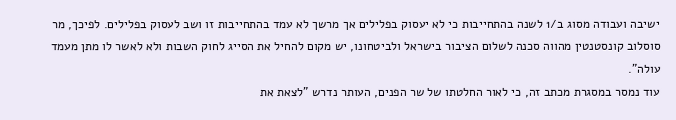ישיבה ועבודה מסוג ב/1 לשנה בהתחייבות כי לא יעסוק בפלילים אך מרשך לא עמד בהתחייבות זו ושב לעסוק בפלילים. לפיכך, מר סוסלוב קונסטנטין מהווה סכנה לשלום הציבור בישראל ולביטחונו, יש מקום להחיל את הסייג לחוק השבות ולא לאשר לו מתן מעמד עולה".
עוד נמסר במסגרת מכתב זה, כי לאור החלטתו של שר הפנים, העותר נדרש "לצאת את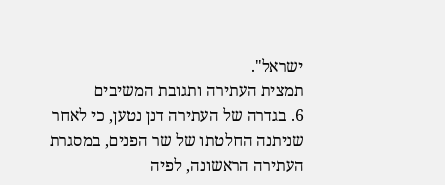ישראל".
תמצית העתירה ותגובת המשיבים
6. בגדרה של העתירה דנן נטען, כי לאחר שניתנה החלטתו של שר הפנים, במסגרת העתירה הראשונה, לפיה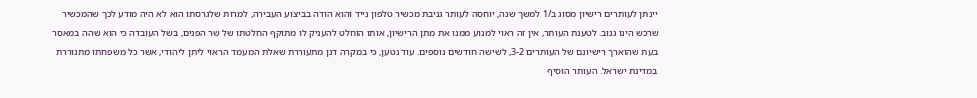יינתן לעותרים רישיון מסוג ב/1 למשך שנה, יוחסה לעותר גניבת מכשיר טלפון נייד והוא הודה בביצוע העבירה, למרות שלגרסתו הוא לא היה מודע לכך שהמכשיר שרכש הינו גנוב. לטענת העותר, אין זה ראוי למנוע ממנו את מתן הרישיון, אותו הוחלט להעניק לו מתוקף החלטתו של שר הפנים, בשל העובדה כי הוא שהה במאסר בעת שהוארך רישיונם של העותרים 3-2, לשישה חודשים נוספים. עוד נטען, כי במקרה דנן מתעוררת שאלת המעמד הראוי ליתן ליהודי, אשר כל משפחתו מתגוררת במדינת ישראל. העותר הוסיף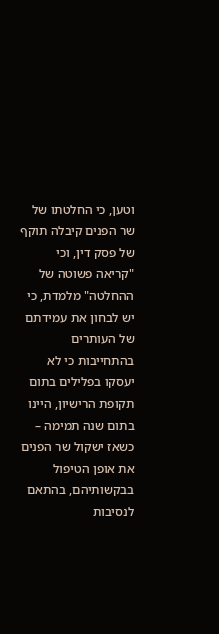וטען, כי החלטתו של שר הפנים קיבלה תוקף של פסק דין, וכי "קריאה פשוטה של ההחלטה" מלמדת, כי יש לבחון את עמידתם של העותרים בהתחייבות כי לא יעסקו בפלילים בתום תקופת הרישיון, היינו בתום שנה תמימה – כשאז ישקול שר הפנים את אופן הטיפול בבקשותיהם, בהתאם לנסיבות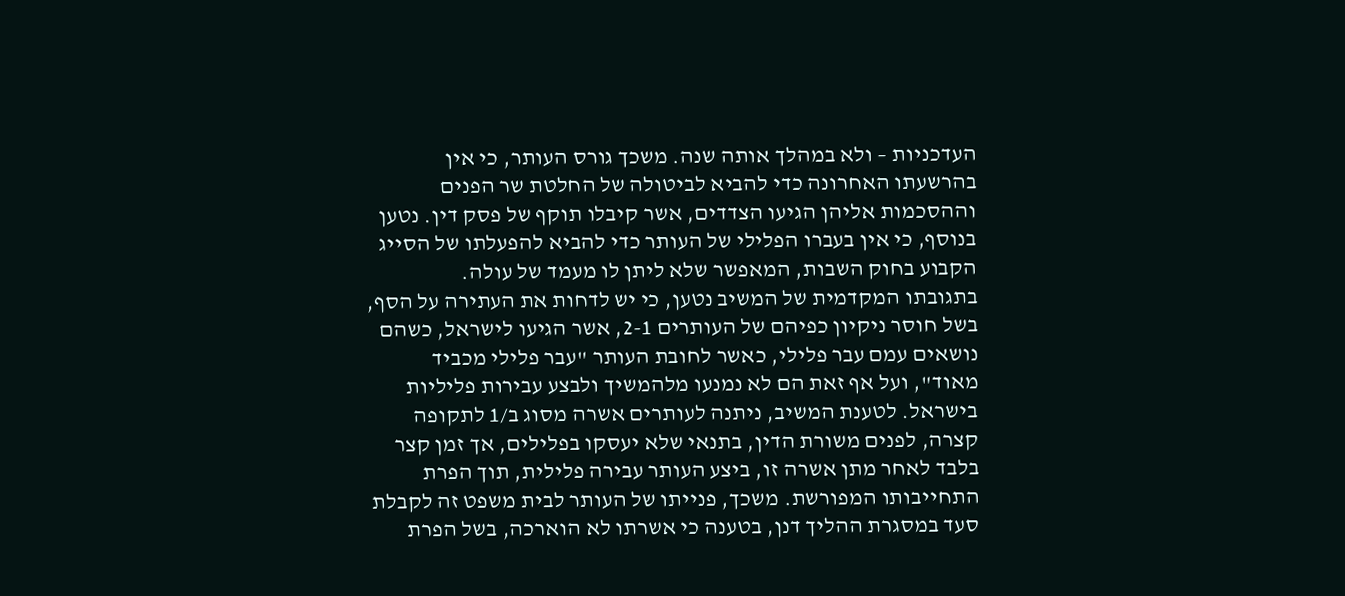העדכניות – ולא במהלך אותה שנה. משכך גורס העותר, כי אין בהרשעתו האחרונה כדי להביא לביטולה של החלטת שר הפנים וההסכמות אליהן הגיעו הצדדים, אשר קיבלו תוקף של פסק דין. נטען בנוסף, כי אין בעברו הפלילי של העותר כדי להביא להפעלתו של הסייג הקבוע בחוק השבות, המאפשר שלא ליתן לו מעמד של עולה.
בתגובתו המקדמית של המשיב נטען, כי יש לדחות את העתירה על הסף, בשל חוסר ניקיון כפיהם של העותרים 2-1, אשר הגיעו לישראל, כשהם נושאים עמם עבר פלילי, כאשר לחובת העותר "עבר פלילי מכביד מאוד", ועל אף זאת הם לא נמנעו מלהמשיך ולבצע עבירות פליליות בישראל. לטענת המשיב, ניתנה לעותרים אשרה מסוג ב/1 לתקופה קצרה, לפנים משורת הדין, בתנאי שלא יעסקו בפלילים, אך זמן קצר בלבד לאחר מתן אשרה זו, ביצע העותר עבירה פלילית, תוך הפרת התחייבותו המפורשת. משכך, פנייתו של העותר לבית משפט זה לקבלת סעד במסגרת ההליך דנן, בטענה כי אשרתו לא הוארכה, בשל הפרת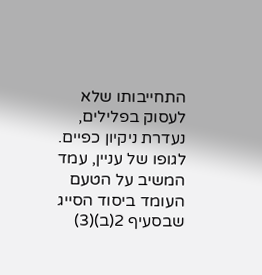התחייבותו שלא לעסוק בפלילים, נעדרת ניקיון כפיים.
לגופו של עניין, עמד המשיב על הטעם העומד ביסוד הסייג שבסעיף 2(ב)(3)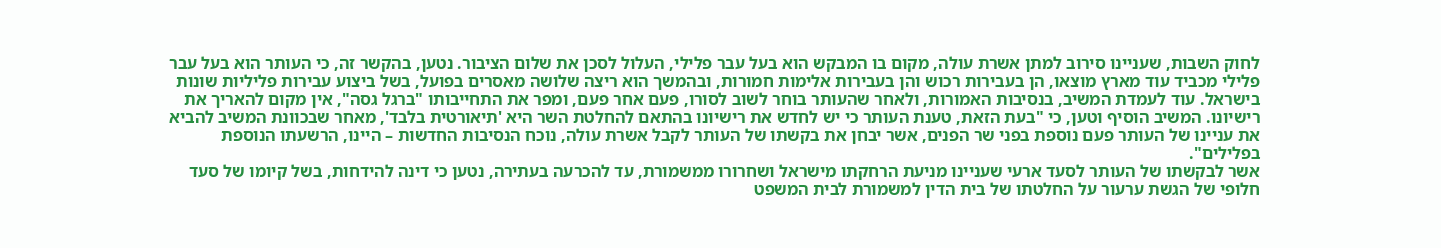לחוק השבות, שעניינו סירוב למתן אשרת עולה, מקום בו המבקש הוא בעל עבר פלילי, העלול לסכן את שלום הציבור. נטען, בהקשר זה, כי העותר הוא בעל עבר פלילי מכביד עוד מארץ מוצאו, הן בעבירות רכוש והן בעבירות אלימות חמורות, ובהמשך הוא ריצה שלושה מאסרים בפועל, בשל ביצוע עבירות פליליות שונות בישראל. עוד לעמדת המשיב, בנסיבות האמורות, ולאחר שהעותר בוחר לשוב לסורו, פעם אחר פעם, ומפר את התחייבותו "ברגל גסה", אין מקום להאריך את רישיונו. המשיב הוסיף וטען, כי "בעת הזאת, טענת העותר כי יש לחדש את רישיונו בהתאם להחלטת השר היא 'תיאורטית בלבד', מאחר שבכוונת המשיב להביא את עניינו של העותר פעם נוספת בפני שר הפנים, אשר יבחן את בקשתו של העותר לקבל אשרת עולה, נוכח הנסיבות החדשות – היינו, הרשעתו הנוספת בפלילים".
אשר לבקשתו של העותר לסעד ארעי שעניינו מניעת הרחקתו מישראל ושחרורו ממשמורת, עד להכרעה בעתירה, נטען כי דינה להידחות, בשל קיומו של סעד חלופי של הגשת ערעור על החלטתו של בית הדין למשמורת לבית המשפט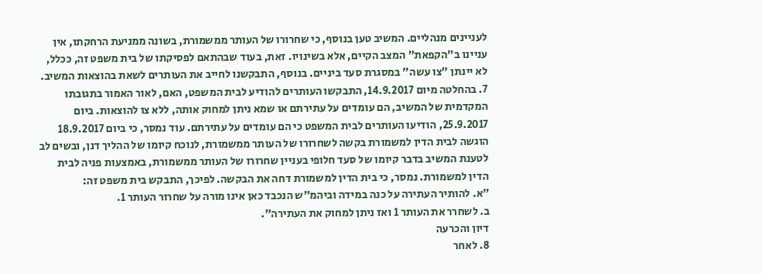לעניינים מנהליים. המשיב טען בנוסף, כי שחרורו של העותר ממשמורת, בשונה ממניעת הרחקתו, אין עניינו ב"הקפאת" המצב הקיים, אלא בשינויו. זאת, בעוד שבהתאם לפסיקתו של בית משפט זה, ככלל, לא יינתן "צו עשה" במסגרת סעד ביניים. בנוסף, התבקשנו לחייב את העותרים לשאת בהוצאות המשיב.
7. בהחלטה מיום 14.9.2017, התבקשו העותרים להודיע לבית המשפט, האם, לאור האמור בתגובתו המקדמית של המשיב, הם עומדים על עתירתם או שמא ניתן למחוק אותה, ללא צו להוצאות. ביום 25.9.2017, הודיעו העותרים לבית המשפט כי הם עומדים על עתירתם. עוד נמסר, כי ביום 18.9.2017 הוגשה לבית הדין למשמורת בקשה לשחרורו של העותר ממשמורת, לנוכח קיומו של ההליך דנן, ובשים לב לטענת המשיב בדבר קיומו של סעד חלופי בעניין שחרורו של העותר ממשמורת, באמצעות פניה לבית הדין למשמורת. נמסר, כי בית הדין למשמורת דחה את הבקשה. לפיכך, התבקש בית משפט זה:
"א. להותיר העתירה על כנה במידה וביהמ"ש הנכבד כאן אינו מורה על שחרור העותר 1.
ב. לשחרר את העותר 1 ואז ניתן למחוק את העתירה".
דיון והכרעה
8. לאחר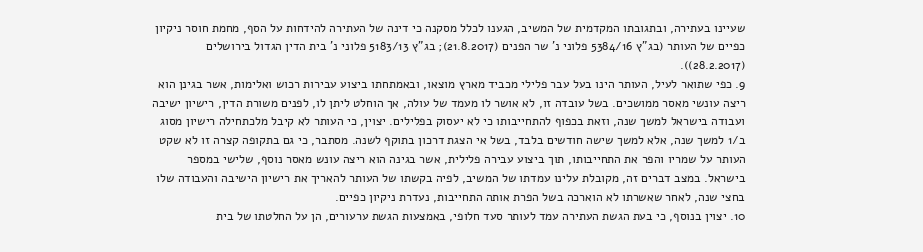שעיינו בעתירה, ובתגובתו המקדמית של המשיב, הגענו לכלל מסקנה כי דינה של העתירה להידחות על הסף, מחמת חוסר ניקיון כפיים של העותר (בג"ץ 5384/16 פלוני נ' שר הפנים (21.8.2017); בג"ץ 5183/13 פלוני נ' בית הדין הגדול בירושלים (28.2.2017)).
9. כפי שתואר לעיל, העותר הינו בעל עבר פלילי מכביד מארץ מוצאו, ובאמתחתו ביצוע עבירות רכוש ואלימות, אשר בגינן הוא ריצה עונשי מאסר ממושכים. בשל עובדה זו, לא אושר לו מעמד של עולה, אך הוחלט ליתן לו, לפנים משורת הדין, רישיון ישיבה ועבודה בישראל למשך שנה, וזאת בכפוף להתחייבותו כי לא יעסוק בפלילים. יצוין, כי העותר לא קיבל מלכתחילה רישיון מסוג ב/1 למשך שנה, אלא למשך שישה חודשים בלבד, בשל אי הצגת דרכון בתוקף לשנה. מסתבר, כי גם בתקופה קצרה זו לא שקט העותר על שמריו והפר את התחייבותו, תוך ביצוע עבירה פלילית, אשר בגינה הוא ריצה עונש מאסר נוסף, שלישי במספר בישראל. במצב דברים זה, מקובלת עלינו עמדתו של המשיב, לפיה בקשתו של העותר להאריך את רישיון הישיבה והעבודה שלו בחצי שנה, לאחר שאשרתו לא הוארכה בשל הפרת אותה התחייבות, נעדרת ניקיון כפיים.
10. יצוין בנוסף, כי בעת הגשת העתירה עמד לעותר סעד חלופי, באמצעות הגשת ערעורים, הן על החלטתו של בית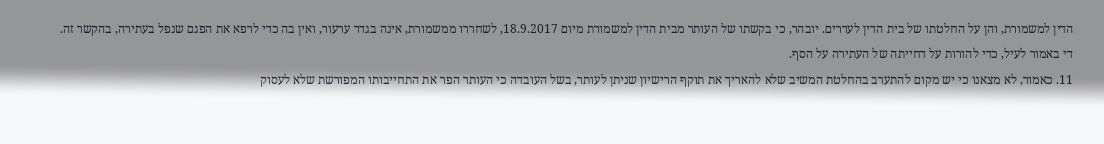הדין למשמורת, והן על החלטתו של בית הדין לעררים. יובהר, כי בקשתו של העותר מבית הדין למשמורת מיום 18.9.2017, לשחררו ממשמורת, אינה בגדר ערעור, ואין בה כדי לרפא את הפגם שנפל בעתירה, בהקשר זה.
די באמור לעיל, כדי להורות על דחייתה של העתירה על הסף.
11. כאמור, לא מצאנו כי יש מקום להתערב בהחלטת המשיב שלא להאריך את תוקף הרישיון שניתן לעותר, בשל העובדה כי העותר הפר את התחייבותו המפורשת שלא לעסוק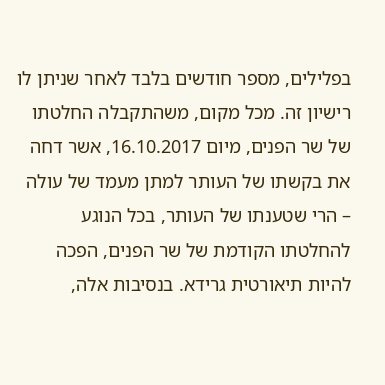בפלילים, מספר חודשים בלבד לאחר שניתן לו רישיון זה. מכל מקום, משהתקבלה החלטתו של שר הפנים, מיום 16.10.2017, אשר דחה את בקשתו של העותר למתן מעמד של עולה – הרי שטענתו של העותר, בכל הנוגע להחלטתו הקודמת של שר הפנים, הפכה להיות תיאורטית גרידא. בנסיבות אלה,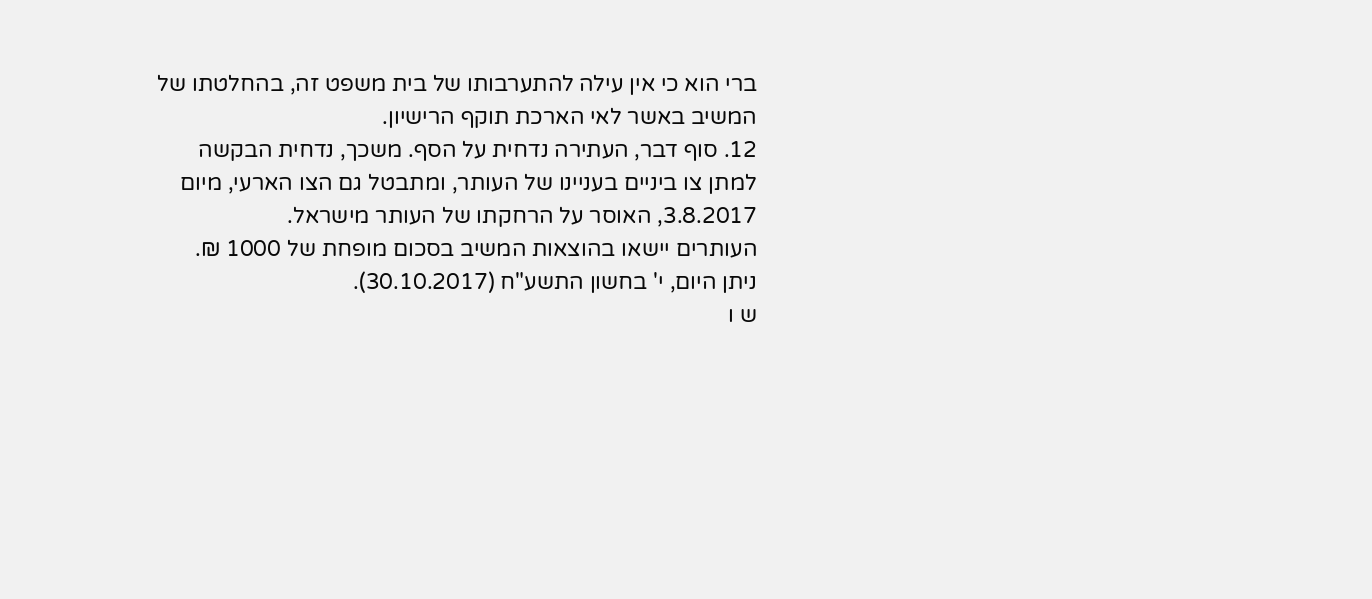ברי הוא כי אין עילה להתערבותו של בית משפט זה, בהחלטתו של המשיב באשר לאי הארכת תוקף הרישיון.
12. סוף דבר, העתירה נדחית על הסף. משכך, נדחית הבקשה למתן צו ביניים בעניינו של העותר, ומתבטל גם הצו הארעי, מיום 3.8.2017, האוסר על הרחקתו של העותר מישראל.
העותרים יישאו בהוצאות המשיב בסכום מופחת של 1000 ₪.
ניתן היום, י' בחשון התשע"ח (30.10.2017).
ש ו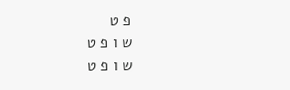פ ט
ש ו פ ט
ש ו פ ט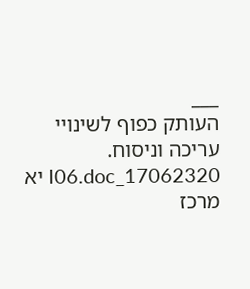___
העותק כפוף לשינויי עריכה וניסוח. 17062320_I06.doc יא
מרכז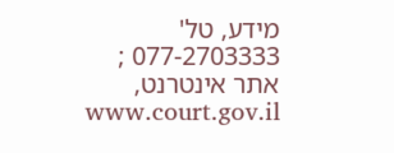מידע, טל' 077-2703333 ; אתר אינטרנט, www.court.gov.il